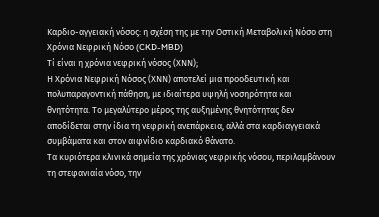Καρδιο-αγγειακή νόσος: η σχέση της με την Οστική Μεταβολική Νόσο στη Χρόνια Νεφρική Νόσο (CKD-MBD)
Τί είναι η χρόνια νεφρική νόσος (ΧΝΝ);
Η Χρόνια Νεφρική Νόσος (ΧΝΝ) αποτελεί μια προοδευτική και πολυπαραγοντική πάθηση, με ιδιαίτερα υψηλή νοσηρότητα και θνητότητα. Το μεγαλύτερο μέρος της αυξημένης θνητότητας δεν αποδίδεται στην ίδια τη νεφρική ανεπάρκεια, αλλά στα καρδιαγγειακά συμβάματα και στον αιφνίδιο καρδιακό θάνατο.
Τα κυριότερα κλινικά σημεία της χρόνιας νεφρικής νόσου, περιλαμβάνουν τη στεφανιαία νόσο, την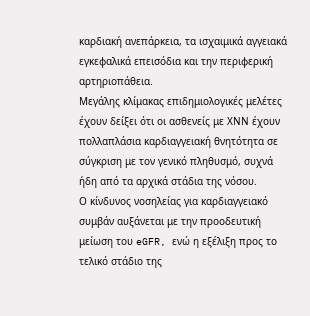καρδιακή ανεπάρκεια, τα ισχαιμικά αγγειακά εγκεφαλικά επεισόδια και την περιφερική αρτηριοπάθεια.
Μεγάλης κλίμακας επιδημιολογικές μελέτες έχουν δείξει ότι οι ασθενείς με ΧΝΝ έχουν πολλαπλάσια καρδιαγγειακή θνητότητα σε σύγκριση με τον γενικό πληθυσμό, συχνά ήδη από τα αρχικά στάδια της νόσου.
Ο κίνδυνος νοσηλείας για καρδιαγγειακό συμβάν αυξάνεται με την προοδευτική μείωση του eGFR, ενώ η εξέλιξη προς το τελικό στάδιο της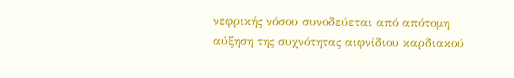νεφρικής νόσου συνοδεύεται από απότομη αύξηση της συχνότητας αιφνίδιου καρδιακού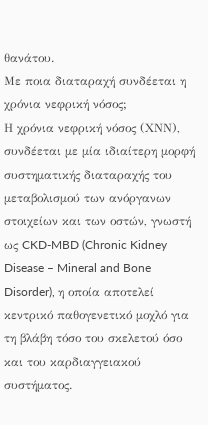θανάτου.
Με ποια διαταραχή συνδέεται η χρόνια νεφρική νόσος;
Η χρόνια νεφρική νόσος (ΧΝΝ), συνδέεται με μία ιδιαίτερη μορφή συστηματικής διαταραχής του μεταβολισμού των ανόργανων στοιχείων και των οστών, γνωστή ως CKD-MBD (Chronic Kidney Disease – Mineral and Bone Disorder), η οποία αποτελεί κεντρικό παθογενετικό μοχλό για τη βλάβη τόσο του σκελετού όσο και του καρδιαγγειακού συστήματος.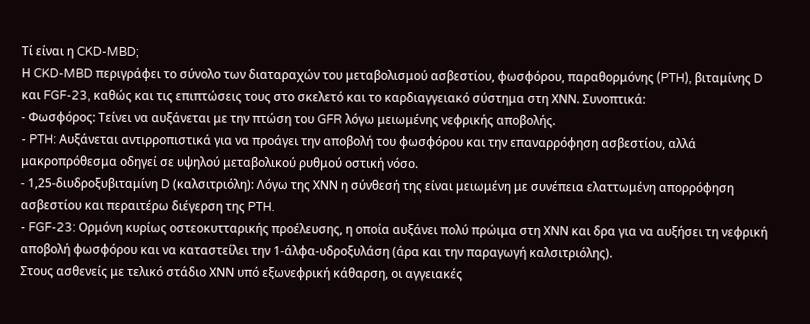Τί είναι η CKD-MBD;
Η CKD-MBD περιγράφει το σύνολο των διαταραχών του μεταβολισμού ασβεστίου, φωσφόρου, παραθορμόνης (PTH), βιταμίνης D και FGF-23, καθώς και τις επιπτώσεις τους στο σκελετό και το καρδιαγγειακό σύστημα στη ΧΝΝ. Συνοπτικά:
- Φωσφόρος: Τείνει να αυξάνεται με την πτώση του GFR λόγω μειωμένης νεφρικής αποβολής.
- PTH: Αυξάνεται αντιρροπιστικά για να προάγει την αποβολή του φωσφόρου και την επαναρρόφηση ασβεστίου, αλλά μακροπρόθεσμα οδηγεί σε υψηλού μεταβολικού ρυθμού οστική νόσο.
- 1,25-διυδροξυβιταμίνη D (καλσιτριόλη): Λόγω της ΧΝΝ η σύνθεσή της είναι μειωμένη με συνέπεια ελαττωμένη απορρόφηση ασβεστίου και περαιτέρω διέγερση της PTH.
- FGF-23: Ορμόνη κυρίως οστεοκυτταρικής προέλευσης, η οποία αυξάνει πολύ πρώιμα στη ΧΝΝ και δρα για να αυξήσει τη νεφρική αποβολή φωσφόρου και να καταστείλει την 1-άλφα-υδροξυλάση (άρα και την παραγωγή καλσιτριόλης).
Στους ασθενείς με τελικό στάδιο ΧΝΝ υπό εξωνεφρική κάθαρση, οι αγγειακές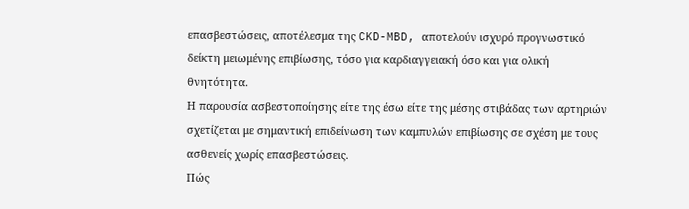επασβεστώσεις, αποτέλεσμα της CKD-MBD, αποτελούν ισχυρό προγνωστικό δείκτη μειωμένης επιβίωσης, τόσο για καρδιαγγειακή όσο και για ολική θνητότητα.
Η παρουσία ασβεστοποίησης είτε της έσω είτε της μέσης στιβάδας των αρτηριών σχετίζεται με σημαντική επιδείνωση των καμπυλών επιβίωσης σε σχέση με τους ασθενείς χωρίς επασβεστώσεις.
Πώς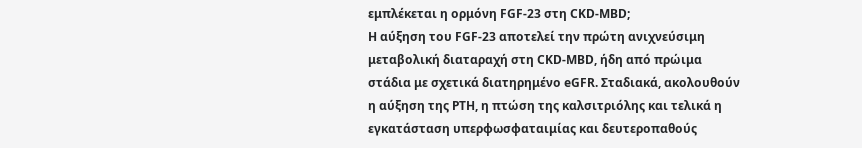εμπλέκεται η ορμόνη FGF-23 στη CKD-MBD;
Η αύξηση του FGF-23 αποτελεί την πρώτη ανιχνεύσιμη μεταβολική διαταραχή στη CKD-MBD, ήδη από πρώιμα στάδια με σχετικά διατηρημένο eGFR. Σταδιακά, ακολουθούν η αύξηση της PTH, η πτώση της καλσιτριόλης και τελικά η εγκατάσταση υπερφωσφαταιμίας και δευτεροπαθούς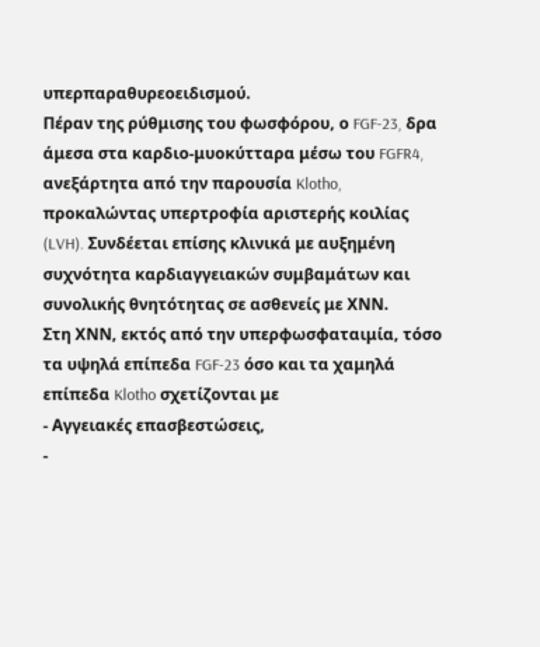υπερπαραθυρεοειδισμού.
Πέραν της ρύθμισης του φωσφόρου, ο FGF-23, δρα άμεσα στα καρδιο-μυοκύτταρα μέσω του FGFR4, ανεξάρτητα από την παρουσία Klotho, προκαλώντας υπερτροφία αριστερής κοιλίας (LVH). Συνδέεται επίσης κλινικά με αυξημένη συχνότητα καρδιαγγειακών συμβαμάτων και συνολικής θνητότητας σε ασθενείς με ΧΝΝ.
Στη ΧΝΝ, εκτός από την υπερφωσφαταιμία, τόσο τα υψηλά επίπεδα FGF-23 όσο και τα χαμηλά επίπεδα Klotho σχετίζονται με
- Αγγειακές επασβεστώσεις,
-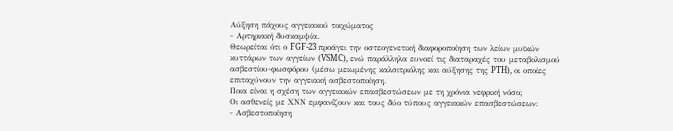Αύξηση πάχους αγγειακού τοιχώματος
- Αρτηριακή δυσκαμψία.
Θεωρείται ότι ο FGF-23 προάγει την οστεογενετική διαφοροποίηση των λείων μυϊκών κυττάρων των αγγείων (VSMC), ενώ παράλληλα ευνοεί τις διαταραχές του μεταβολισμού ασβεστίου-φωσφόρου (μέσω μειωμένης καλσιτριόλης και αύξησης της PTH), οι οποίες επιταχύνουν την αγγειακή ασβεστοποίηση.
Ποια είναι η σχέση των αγγειακών επασβεστώσεων με τη χρόνια νεφρική νόσο;
Οι ασθενείς με ΧΝΝ εμφανίζουν και τους δύο τύπους αγγειακών επασβεστώσεων:
- Ασβεστοποίηση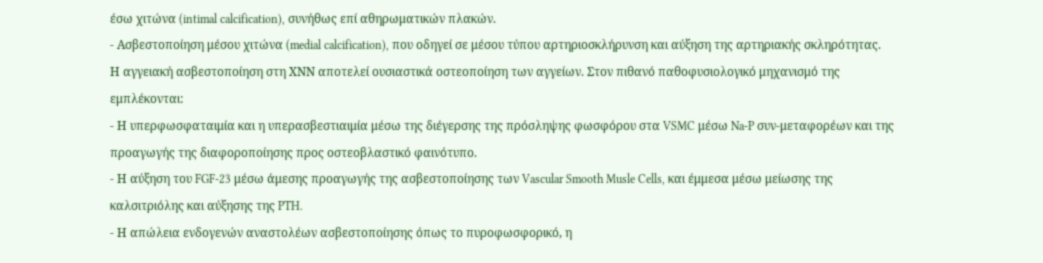έσω χιτώνα (intimal calcification), συνήθως επί αθηρωματικών πλακών.
- Ασβεστοποίηση μέσου χιτώνα (medial calcification), που οδηγεί σε μέσου τύπου αρτηριοσκλήρυνση και αύξηση της αρτηριακής σκληρότητας.
Η αγγειακή ασβεστοποίηση στη ΧΝΝ αποτελεί ουσιαστικά οστεοποίηση των αγγείων. Στον πιθανό παθοφυσιολογικό μηχανισμό της εμπλέκονται:
- Η υπερφωσφαταιμία και η υπερασβεστιαιμία μέσω της διέγερσης της πρόσληψης φωσφόρου στα VSMC μέσω Na-P συν-μεταφορέων και της προαγωγής της διαφοροποίησης προς οστεοβλαστικό φαινότυπο.
- Η αύξηση του FGF-23 μέσω άμεσης προαγωγής της ασβεστοποίησης των Vascular Smooth Musle Cells, και έμμεσα μέσω μείωσης της καλσιτριόλης και αύξησης της PTH.
- Η απώλεια ενδογενών αναστολέων ασβεστοποίησης όπως το πυροφωσφορικό, η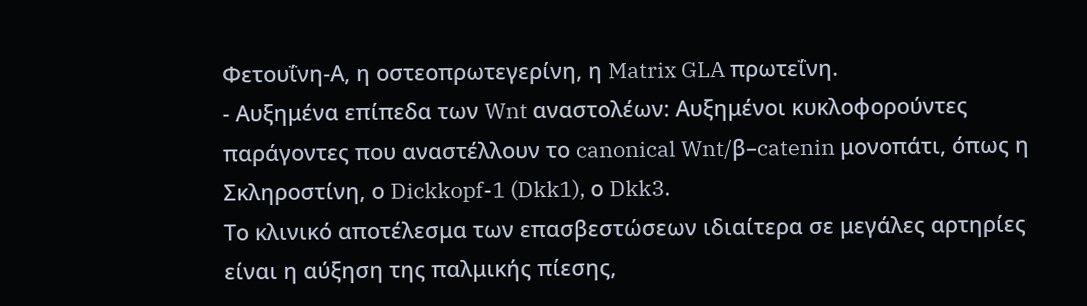Φετουΐνη-Α, η οστεοπρωτεγερίνη, η Matrix GLA πρωτεΐνη.
- Αυξημένα επίπεδα των Wnt αναστολέων: Αυξημένοι κυκλοφορούντες παράγοντες που αναστέλλουν το canonical Wnt/β–catenin μονοπάτι, όπως η Σκληροστίνη, ο Dickkopf-1 (Dkk1), ο Dkk3.
Το κλινικό αποτέλεσμα των επασβεστώσεων ιδιαίτερα σε μεγάλες αρτηρίες είναι η αύξηση της παλμικής πίεσης,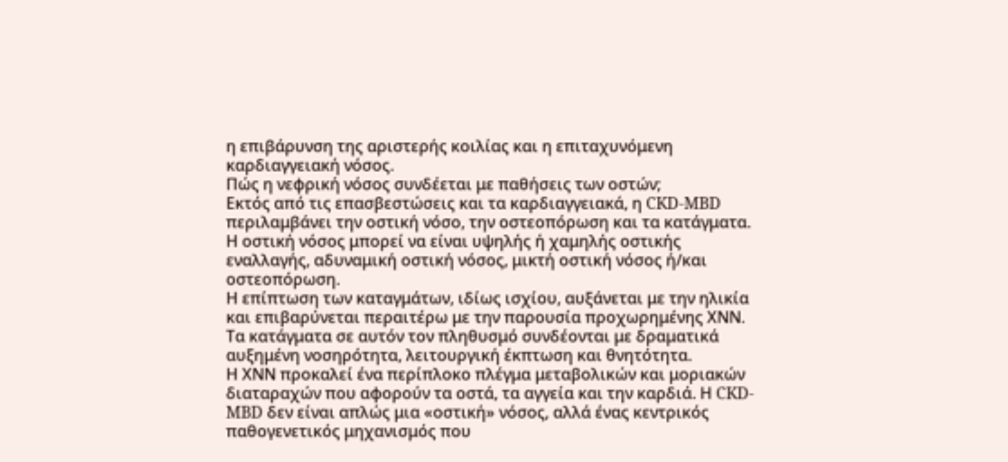η επιβάρυνση της αριστερής κοιλίας και η επιταχυνόμενη καρδιαγγειακή νόσος.
Πώς η νεφρική νόσος συνδέεται με παθήσεις των οστών;
Εκτός από τις επασβεστώσεις και τα καρδιαγγειακά, η CKD-MBD περιλαμβάνει την οστική νόσο, την οστεοπόρωση και τα κατάγματα. Η οστική νόσος μπορεί να είναι υψηλής ή χαμηλής οστικής εναλλαγής, αδυναμική οστική νόσος, μικτή οστική νόσος ή/και οστεοπόρωση.
Η επίπτωση των καταγμάτων, ιδίως ισχίου, αυξάνεται με την ηλικία και επιβαρύνεται περαιτέρω με την παρουσία προχωρημένης ΧΝΝ. Τα κατάγματα σε αυτόν τον πληθυσμό συνδέονται με δραματικά αυξημένη νοσηρότητα, λειτουργική έκπτωση και θνητότητα.
Η ΧΝΝ προκαλεί ένα περίπλοκο πλέγμα μεταβολικών και μοριακών διαταραχών που αφορούν τα οστά, τα αγγεία και την καρδιά. Η CKD-MBD δεν είναι απλώς μια «οστική» νόσος, αλλά ένας κεντρικός παθογενετικός μηχανισμός που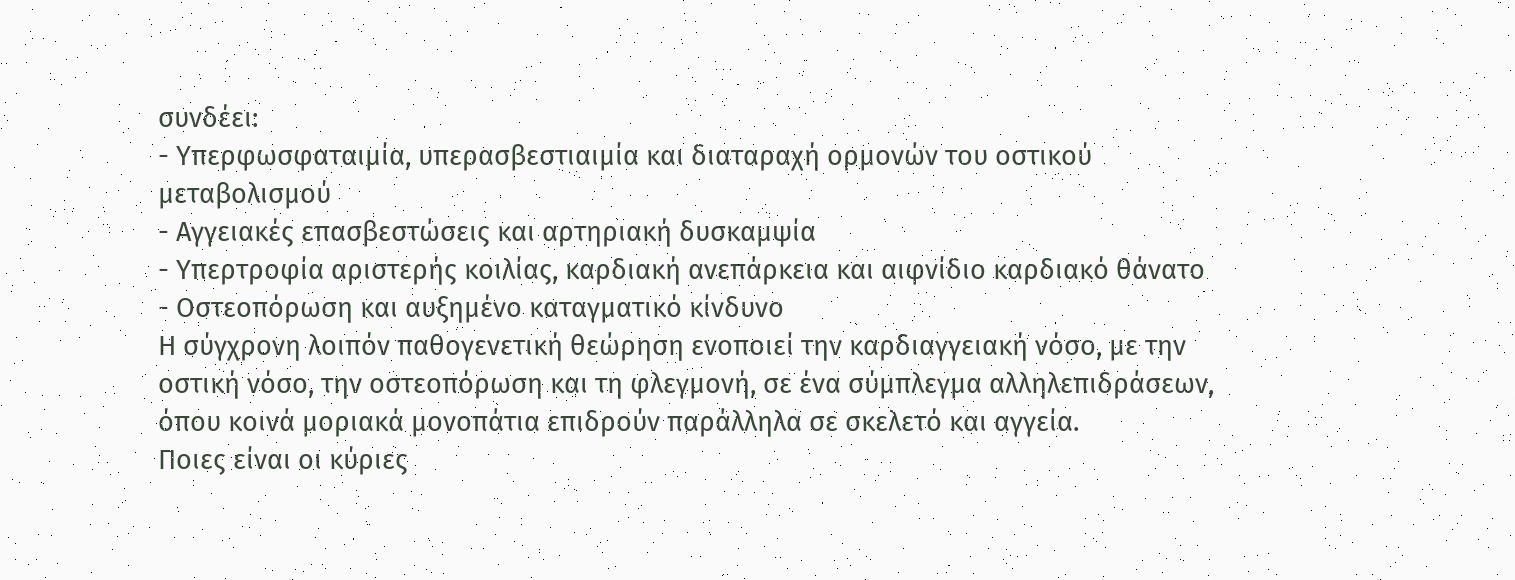συνδέει:
- Υπερφωσφαταιμία, υπερασβεστιαιμία και διαταραχή ορμονών του οστικού μεταβολισμού
- Αγγειακές επασβεστώσεις και αρτηριακή δυσκαμψία
- Υπερτροφία αριστερής κοιλίας, καρδιακή ανεπάρκεια και αιφνίδιο καρδιακό θάνατο
- Οστεοπόρωση και αυξημένο καταγματικό κίνδυνο
Η σύγχρονη λοιπόν παθογενετική θεώρηση ενοποιεί την καρδιαγγειακή νόσο, με την οστική νόσο, την οστεοπόρωση και τη φλεγμονή, σε ένα σύμπλεγμα αλληλεπιδράσεων, όπου κοινά μοριακά μονοπάτια επιδρούν παράλληλα σε σκελετό και αγγεία.
Ποιες είναι οι κύριες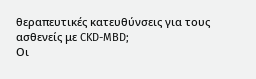θεραπευτικές κατευθύνσεις για τους ασθενείς με CKD-MBD;
Οι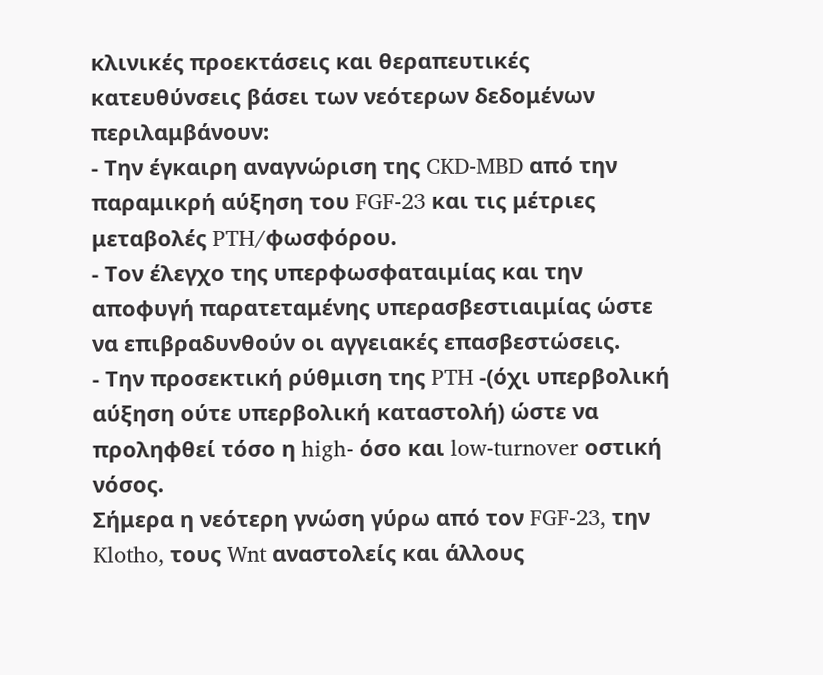κλινικές προεκτάσεις και θεραπευτικές κατευθύνσεις βάσει των νεότερων δεδομένων περιλαμβάνουν:
- Την έγκαιρη αναγνώριση της CKD-MBD από την παραμικρή αύξηση του FGF-23 και τις μέτριες μεταβολές PTH/φωσφόρου.
- Τον έλεγχο της υπερφωσφαταιμίας και την αποφυγή παρατεταμένης υπερασβεστιαιμίας ώστε να επιβραδυνθούν οι αγγειακές επασβεστώσεις.
- Την προσεκτική ρύθμιση της PTH -(όχι υπερβολική αύξηση ούτε υπερβολική καταστολή) ώστε να προληφθεί τόσο η high- όσο και low-turnover οστική νόσος.
Σήμερα η νεότερη γνώση γύρω από τον FGF-23, την Klotho, τους Wnt αναστολείς και άλλους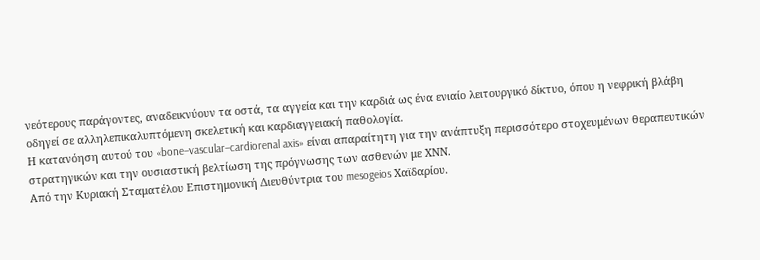νεότερους παράγοντες, αναδεικνύουν τα οστά, τα αγγεία και την καρδιά ως ένα ενιαίο λειτουργικό δίκτυο, όπου η νεφρική βλάβη οδηγεί σε αλληλεπικαλυπτόμενη σκελετική και καρδιαγγειακή παθολογία.
Η κατανόηση αυτού του «bone–vascular–cardiorenal axis» είναι απαραίτητη για την ανάπτυξη περισσότερο στοχευμένων θεραπευτικών στρατηγικών και την ουσιαστική βελτίωση της πρόγνωσης των ασθενών με ΧΝΝ.
Από την Κυριακή Σταματέλου Επιστημονική Διευθύντρια του mesogeios Χαϊδαρίου.